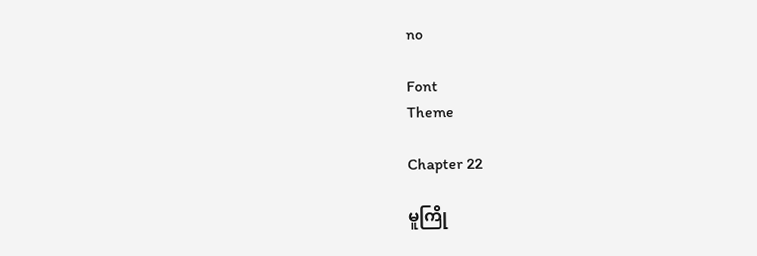no

Font
Theme

Chapter 22

မူကြို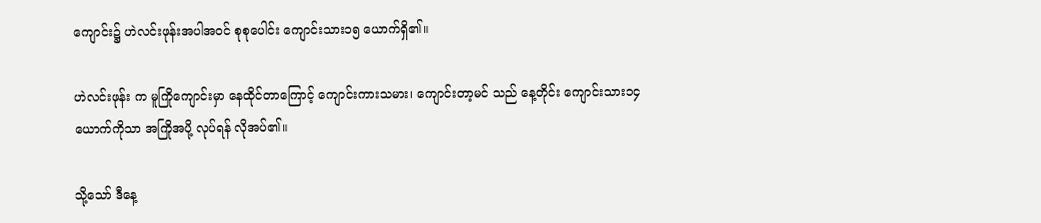ကျောင်း၌ ဟဲလင်းဖုန်းအပါအဝင် စုစုပေါင်း ကျောင်းသား၁၅ ယောက်ရှိ၏။

ဟဲလင်းဖုန်း က မူကြိုကျောင်းမှာ နေထိုင်တာကြောင့် ကျောင်းကားသမား၊ ကျောင်းတာ့မင် သည် နေ့တိုင်း ကျောင်းသား၁၄ ယောက်ကိုသာ အကြိုအပို့ လုပ်ရန် လိုအပ်၏။

သို့သော် ဒီနေ့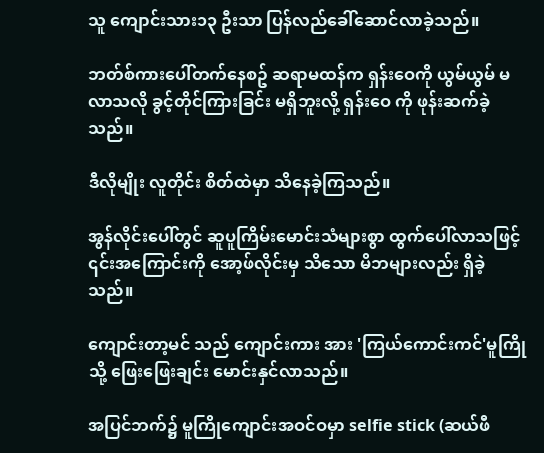သူ ‌ကျောင်းသား၁၃ ဦးသာ ပြန်လည်ခေါ်ဆောင်လာခဲ့သည်။

ဘတ်စ်ကားပေါ်တက်နေစဥ် ဆရာမထန်က ရှန်းဝေကို ယွမ်ယွမ် မလာသလို ခွင့်တိုင်ကြားခြင်း မရှိဘူးလို့ ရှန်းဝေ ကို ဖုန်းဆက်ခဲ့သည်။

ဒီလိုမျိုး လူတိုင်း စိတ်ထဲမှာ သိနေခဲ့ကြသည်။

အွန်လိုင်းပေါ်တွင် ဆူပူကြိမ်းမောင်းသံများစွာ ထွက်ပေါ်လာသဖြင့် ၎င်းအကြောင်းကို အော့ဖ်လိုင်းမှ သိသော မိဘများလည်း ရှိခဲ့သည်။

ကျောင်းတာ့မင် သည် ကျောင်းကား အား 'ကြယ်ကောင်းကင်'မူကြို သို့ ဖြေးဖြေးချင်း မောင်းနှင်လာသည်။

အပြင်ဘက်၌ မူကြိုကျောင်းအဝင်ဝမှာ selfie stick (ဆယ်ဖီ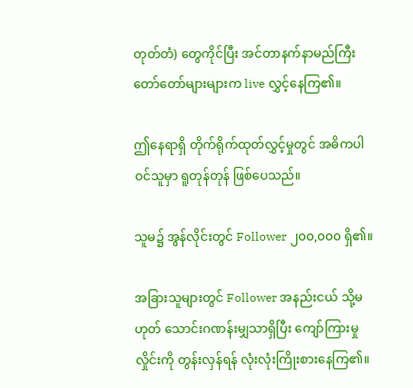တုတ်တံ) တွေကိုင်ပြီး အင်တာနက်နာမည်ကြီး တော်တော်များများက live လွှင့်နေကြ၏။

ဤနေရာရှိ တိုက်ရိုက်ထုတ်လွှင့်မှုတွင် အဓိကပါဝင်သူမှာ ရူတုန်တုန် ဖြစ်ပေသည်။

သူမ၌ အွန်လိုင်းတွင် Follower ၂၀၀,၀၀၀ ရှိ၏။

အခြားသူများတွင် Follower အနည်းငယ် သို့မဟုတ် သောင်းဂဏန်းမျှသာရှိပြီး ကျော်ကြားမှုလှိုင်းကို တွန်းလှန်ရန် လုံးလုံးကြိုးစားနေကြ၏။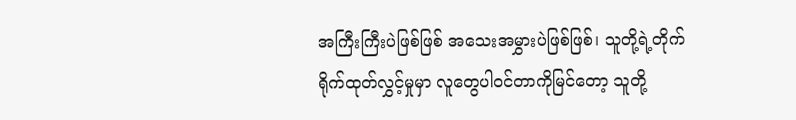အကြီးကြီးပဲဖြစ်ဖြစ် အသေးအမွှားပဲဖြစ်ဖြစ်၊ သူတို့ရဲ့တိုက်ရိုက်ထုတ်လွှင့်မှုမှာ လူတွေပါဝင်တာကိုမြင်တော့ သူတို့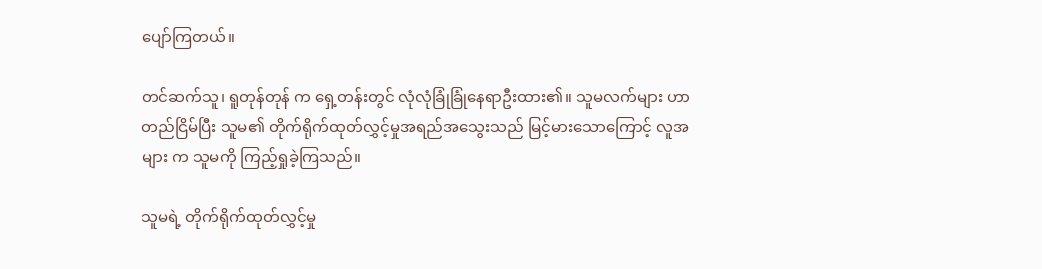ပျော်ကြတယ်။

တင်ဆက်သူ၊ ရူတုန်တုန် က ရှေ့တန်းတွင် လုံလုံခြုံခြုံနေရာဦးထား၏။ သူမလက်များ ဟာ တည်ငြိမ်ပြီး သူမ၏ တိုက်ရိုက်ထုတ်လွှင့်မှုအရည်အသွေးသည် မြင့်မားသောကြောင့် လူအများ က သူမကို ကြည့်ရှုခဲ့ကြသည်။

သူမရဲ့ တိုက်ရိုက်ထုတ်လွှင့်မှု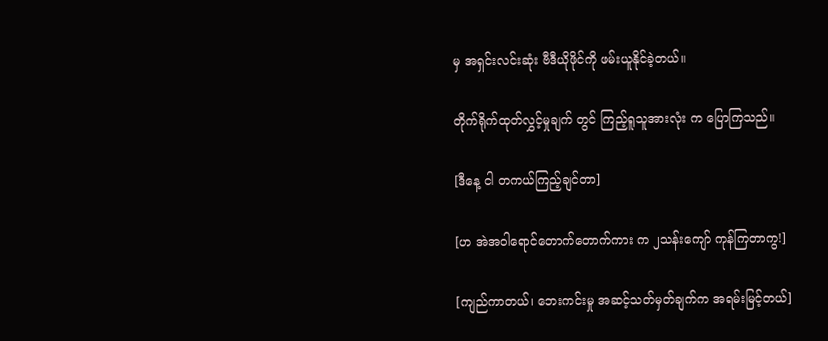မှ အရှင်းလင်းဆုံး ဗီဒီယိုဖိုင်ကို ဖမ်းယူနိုင်ခဲ့တယ်။

တိုက်ရိုက်ထုတ်လွှင့်မှုချက် တွင် ကြည့်ရူသူအားလုံး က ပြောကြသည်။

[ဒီနေ့ ငါ တကယ်ကြည့်ချင်တာ]

[ဟ အဲအဝါရောင်တောက်တောက်ကား က ၂သန်းကျော် ကုန်ကြတာကွ!]

[ကျည်ကာတယ်၊ ဘေးကင်းမှု အဆင့်သတ်မှတ်ချက်က အရမ်းမြင့်တယ်]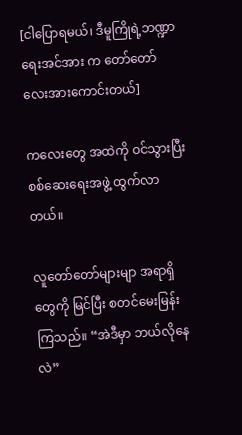[ငါပြောရမယ်၊ ဒီမူကြိုရဲ့ဘဏ္ဍာရေးအင်အား က တော်တော်လေးအားကောင်းတယ်]

ကလေးတွေ အထဲကို ဝင်သွားပြီး စစ်ဆေးရေးအဖွဲ့ ထွက်လာတယ်။

လူတော်တော်များမျာ အရာရှိတွေကို မြင်ပြီး စတင်မေးမြန်းကြသည်။ “အဲဒီမှာ ဘယ်လိုနေလဲ”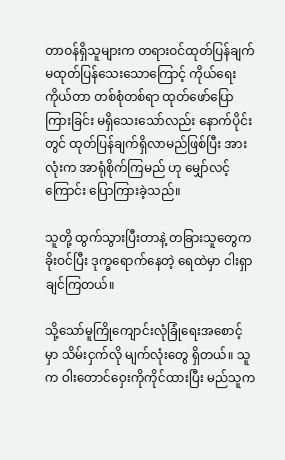တာဝန်ရှိသူများက တရားဝင်ထုတ်ပြန်ချက် မထုတ်ပြန်သေးသောကြောင့် ကိုယ်ရေးကိုယ်တာ တစ်စုံတစ်ရာ ထုတ်ဖော်ပြောကြားခြင်း မရှိသေးသော်လည်း နောက်ပိုင်းတွင် ထုတ်ပြန်ချက်ရှိလာမည်ဖြစ်ပြီး အားလုံးက အာရုံစိုက်ကြမည် ဟု မျှော်လင့်ကြောင်း ပြောကြားခဲ့သည်။

သူတို့ ထွက်သွားပြီးတာနဲ့ တခြားသူတွေက ခိုးဝင်ပြီး ဒုက္ခရောက်နေတဲ့ ရေထဲမှာ ငါးရှာချင်ကြတယ်။

သို့သော်မူကြိုကျောင်းလုံခြုံရေးအစောင့် မှာ သိမ်းငှက်လို မျက်လုံးတွေ ရှိတယ်။ သူက ဝါးတောင်ဝှေးကိုကိုင်ထားပြီး မည်သူက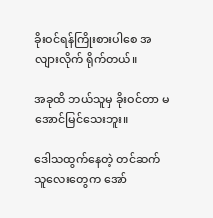ခိုးဝင်ရန်ကြိုးစားပါစေ အလျားလိုက် ရိုက်တယ်။

အခုထိ ဘယ်သူမှ ခိုးဝင်တာ မအောင်မြင်သေးဘူး။

ဒေါသထွက်နေတဲ့ တင်ဆက်သူလေးတွေက အော်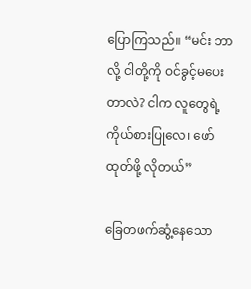ပြောကြသည်။ “မင်း ဘာလို့ ငါတို့ကို ဝင်ခွင့်မပေးတာလဲ? ငါက လူတွေရဲ့ကိုယ်စားပြုလေ၊ ဖော်ထုတ်ဖို့ လိုတယ်”

ခြေတဖက်ဆွံ့နေသော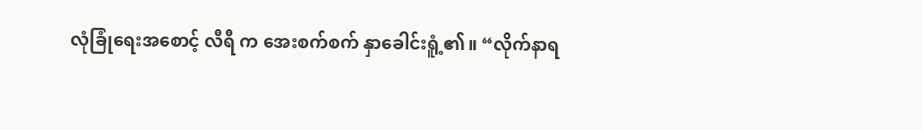လုံခြုံရေးအစောင့် လီရီ က အေးစက်စက် နှာခေါင်းရူံ့၏။ “လိုက်နာရ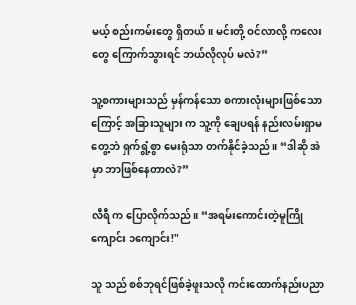မယ့် စည်းကမ်းတွေ ရှိတယ်။ မင်းတို့ ဝင်လာလို့ ကလေးတွေ ကြောက်သွားရင် ဘယ်လိုလုပ် မလဲ?”

သူ့စကားများသည် မှန်ကန်သော စကားလုံးများဖြစ်သောကြောင့် အခြားသူများ က သူ့ကို ချေပရန် နည်းလမ်းရှာမတွေ့ဘဲ ရှက်ရွံ့စွာ မေးရုံသာ တက်နိုင်ခဲ့သည်။ “ဒါဆို အဲမှာ ဘာဖြစ်နေတာလဲ?”

လီရီ က ပြောလိုက်သည်။ “အရမ်းကောင်းတဲ့မူကြိုကျောင်း ၁ကျောင်း!"

သူ သည် စစ်ဘုရင်ဖြစ်ခဲ့ဖူးသလို ကင်းထောက်နည်းပညာ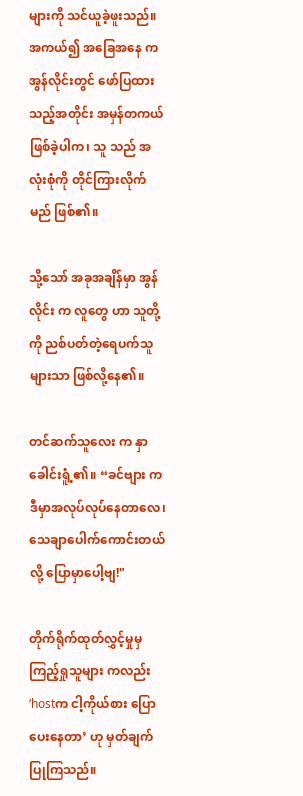များကို သင်ယူခဲ့ဖူးသည်။ အကယ်၍ အခြေအနေ က အွန်လိုင်းတွင် ဖော်ပြထားသည့်အတိုင်း အမှန်တကယ်ဖြစ်ခဲ့ပါက၊ သူ သည် အလုံးစုံကို တိုင်ကြားလိုက်မည် ဖြစ်၏။

သို့သော် အခုအချိန်မှာ အွန်လိုင်း က လူတွေ ဟာ သူတို့ကို ညစ်ပတ်တဲ့ရေပက်သူများသာ ဖြစ်လို့နေ၏။

တင်ဆက်သူလေး က နှာခေါင်းရူံ့၏။ “ခင်ဗျား က ဒီမှာအလုပ်လုပ်နေတာလေ၊ သေချာပေါက်ကောင်းတယ်လို့ ပြောမှာပေါ့ဗျ!"

တိုက်ရိုက်ထုတ်လွှင့်မှုမှ ကြည့်ရှုသူများ ကလည်း ‘hostက ငါ့ကိုယ်စား ပြောပေးနေတာ’ ဟု မှတ်ချက်ပြုကြသည်။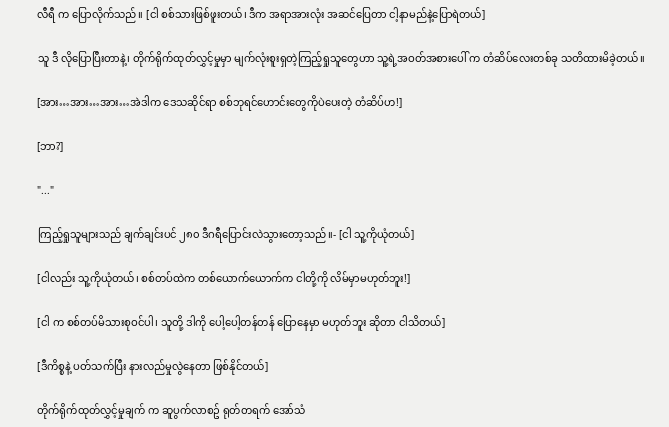လီရီ က ပြောလိုက်သည်။ [ငါ စစ်သားဖြစ်ဖူးတယ်၊ ဒီက အရာအားလုံး အဆင်ပြေတာ ငါ့နာမည်နဲ့ပြောရဲတယ်]

သူ ဒီ လိုပြောပြီးတာနဲ့၊ တိုက်ရိုက်ထုတ်လွှင့်မှုမှာ မျက်လုံးစူးရှတဲ့ကြည့်ရှုသူတွေဟာ သူ့ရဲ့အဝတ်အစားပေါ် က တံဆိပ်လေးတစ်ခု သတိထားမိခဲ့တယ်။

[အား…အား…အား…အဲဒါက ဒေသဆိုင်ရာ စစ်ဘုရင်ဟောင်းတွေကိုပဲပေးတဲ့ တံဆိပ်ဟ!]

[ဘာ?]

"..."

ကြည့်ရှုသူများသည် ချက်ချင်းပင် ၂၈၀ ဒီဂရီပြောင်းလဲသွားတော့သည်။- [ငါ သူ့ကိုယုံတယ်]

[ငါလည်း သူ့ကိုယုံတယ်၊ စစ်တပ်ထဲက တစ်ယောက်ယောက်က ငါတို့ကို လိမ်မှာမဟုတ်ဘူး!]

[ငါ က စစ်တပ်မိသားစုဝင်ပါ၊ သူတို့ ဒါကို ပေါ့ပေါ့တန်တန် ပြောနေမှာ မဟုတ်ဘူး ဆိုတာ ငါသိတယ်]

[ဒီကိစ္စနဲ့ ပတ်သက်ပြီး နားလည်မှုလွဲနေတာ ဖြစ်နိုင်တယ်]

တိုက်ရိုက်ထုတ်လွှင့်မှုချက် က ဆူပွက်လာစဥ် ရုတ်တရက်‌ အော်သံ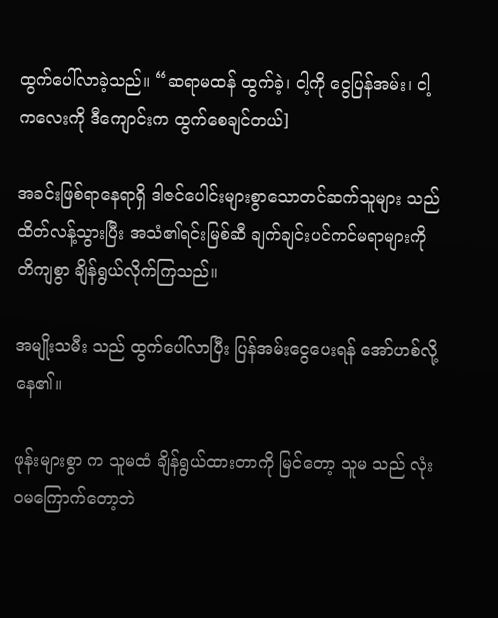ထွက်ပေါ်လာခဲ့သည်။ “ဆရာမထန် ထွက်ခဲ့၊ ငါ့ကို ငွေပြန်အမ်း၊ ငါ့ကလေးကို ဒီကျောင်းက ထွက်စေချင်တယ်]

အခင်းဖြစ်ရာနေရာရှိ ဒါဇင်ပေါင်းများစွာသောတင်ဆက်သူများ သည် ထိတ်လန့်သွားပြီး အသံ၏ရင်းမြစ်ဆီ ချက်ချင်းပင်ကင်မရာများကို တိကျစွာ ချိန်ရွယ်လိုက်ကြသည်။

အမျိုးသမီး သည် ထွက်ပေါ်လာပြီး ပြန်အမ်းငွေပေးရန် အော်ဟစ်လို့နေ၏။

ဖုန်းများစွာ က သူမထံ ချိန်ရွယ်ထားတာကို မြင်တော့ သူမ သည် လုံးဝမကြောက်တော့ဘဲ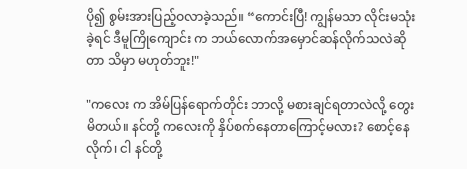ပို၍ စွမ်းအားပြည့်ဝလာခဲ့သည်။ “ကောင်းပြီ! ကျွန်မသာ လိုင်းမသုံးခဲ့ရင် ဒီမူကြိုကျောင်း က ဘယ်လောက်အမှောင်ဆန်လိုက်သလဲဆိုတာ သိမှာ မဟုတ်ဘူး!"

"ကလေး က အိမ်ပြန်ရောက်တိုင်း ဘာလို့ မစားချင်ရတာလဲလို့ တွေးမိတယ်။ နင်တို့ ကလေးကို နှိပ်စက်နေတာကြောင့်မလား? စောင့်နေလိုက်၊ ငါ နင်တို့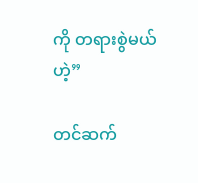ကို တရားစွဲမယ်ဟဲ့”

တင်ဆက်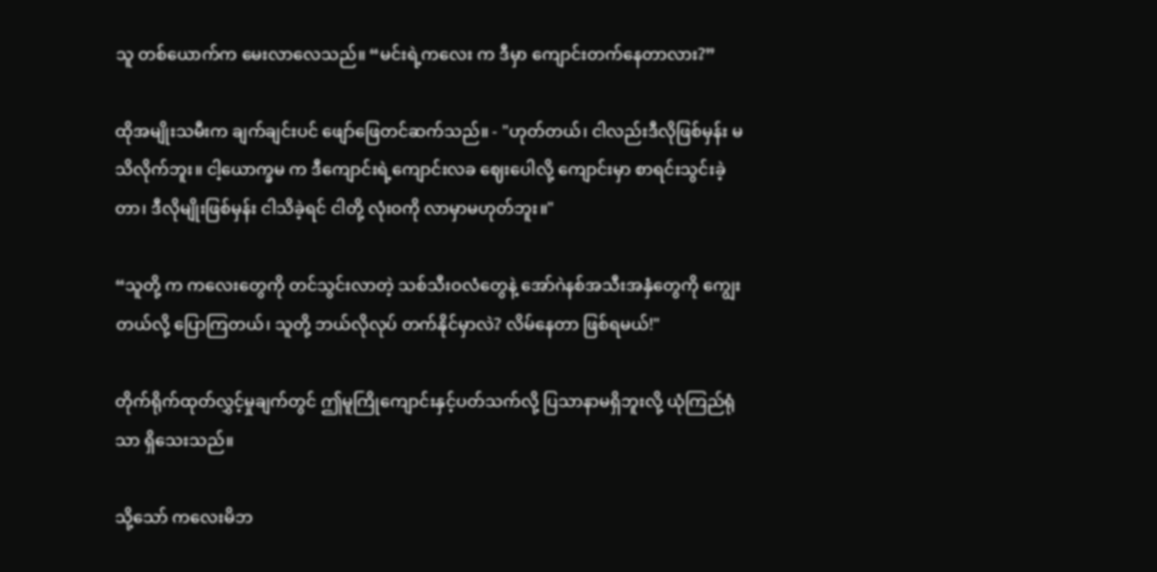သူ တစ်ယောက်က မေးလာလေသည်။ “မင်းရဲ့ကလေး က ဒီမှာ ကျောင်းတက်နေတာလား?”

ထိုအမျိုးသမီးက ချက်ချင်းပင် ဖျော်ဖြေတင်ဆက်သည်။ - "ဟုတ်တယ်၊ ငါလည်းဒီလိုဖြစ်မှန်း မသိလိုက်ဘူး။ ငါ့ယောက္ခမ က ဒီကျောင်းရဲ့ကျောင်းလခ ဈေးပေါလို့ ကျောင်းမှာ စာရင်းသွင်းခဲ့တာ၊ ဒီလိုမျိုးဖြစ်မှန်း ငါသိခဲ့ရင် ငါတို့ လုံးဝကို လာမှာမဟုတ်ဘူး။"

“သူတို့ က ကလေးတွေကို တင်သွင်းလာတဲ့ သစ်သီးဝလံတွေနဲ့ အော်ဂဲနစ်အသီးအနှံတွေကို ကျွေးတယ်လို့ ပြောကြတယ်၊ သူတို့ ဘယ်လိုလုပ် တက်နိုင်မှာလဲ? လိမ်နေတာ ဖြစ်ရမယ်!"

တိုက်ရိုက်ထုတ်လွှင့်မှုချက်တွင် ဤမူကြိုကျောင်းနှင့်ပတ်သက်လို့ ပြသာနာမရှိဘူးလို့ ယုံကြည်ရုံသာ ရှိသေးသည်။

သို့သော် ကလေးမိဘ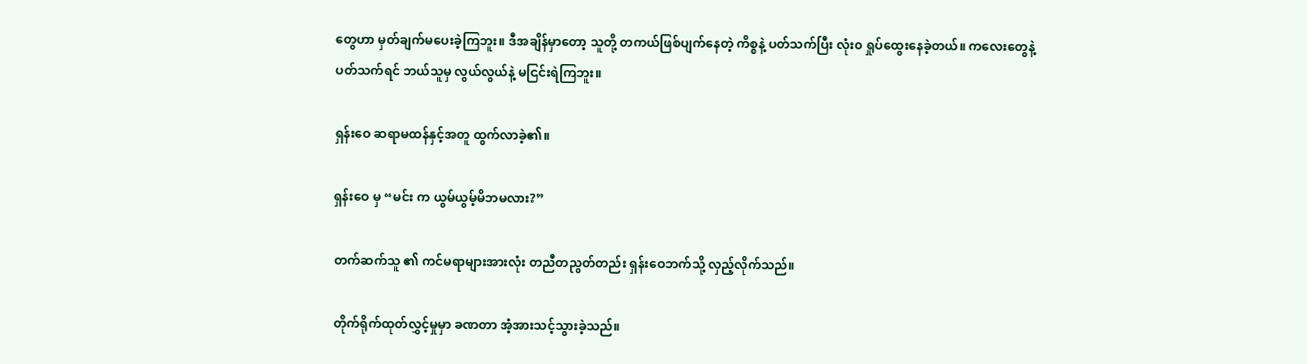တွေဟာ မှတ်ချက်မပေးခဲ့ကြဘူး။ ဒီအချိန်မှာတော့ သူတို့ တကယ်ဖြစ်ပျက်နေတဲ့ ကိစ္စနဲ့ ပတ်သက်ပြီး လုံး၀ ရှုပ်ထွေးနေခဲ့တယ်။ ကလေးတွေနဲ့ ပတ်သက်ရင် ဘယ်သူမှ လွယ်လွယ်နဲ့ မငြင်းရဲကြဘူး။

ရှန်းဝေ ဆရာမထန်နှင့်အတူ ထွက်လာခဲ့၏။

ရှန်းဝေ မှ “မင်း က ယွမ်ယွမ့်မိဘမလား?”

တက်ဆက်သူ ၏ ကင်မရာများအားလုံး တညီတညွတ်တည်း ရှန်းဝေဘက်သို့ လှည့်လိုက်သည်။

တိုက်ရိုက်ထုတ်လွှင့်မှုမှာ ခဏတာ အံ့အားသင့်သွားခဲ့သည်။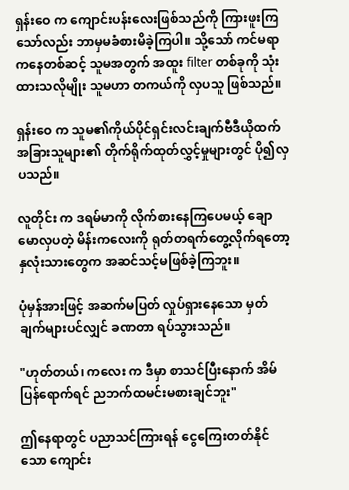ရှန်းဝေ က ကျောင်းပန်းလေးဖြစ်သည်ကို ကြားဖူးကြသော်လည်း ဘာမှမခံစားမိခဲ့ကြပါ။ သို့သော် ကင်မရာကနေတစ်ဆင့် သူမအတွက် အထူး filter တစ်ခုကို သုံးထားသလိုမျိုး သူမဟာ တကယ်ကို လှပသူ ဖြစ်သည်။

ရှန်းဝေ က သူမ၏ကိုယ်ပိုင်ရှင်းလင်းချက်ဗီဒီယိုထက် အခြားသူများ၏ တိုက်ရိုက်ထုတ်လွှင့်မှုများတွင် ပို၍လှပသည်။

လူတိုင်း က ဒရမ်မာကို လိုက်စားနေကြပေမယ့် ချောမောလှပတဲ့ မိန်းကလေးကို ရုတ်တရက်တွေ့လိုက်ရတော့ နှလုံးသားတွေက အဆင်သင့်မဖြစ်ခဲ့ကြဘူး။

ပုံမှန်အားဖြင့် အဆက်မပြတ် လှုပ်ရှားနေသော မှတ်ချက်များပင်လျှင် ခဏတာ ရပ်သွားသည်။

"ဟုတ်တယ်၊ ကလေး က ဒီမှာ စာသင်ပြီးနောက် အိမ်ပြန်ရောက်ရင် ညဘက်ထမင်းမစားချင်ဘူး"

ဤနေရာတွင် ပညာသင်ကြားရန် ငွေကြေးတတ်နိုင်သော ကျောင်း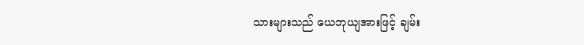သားများသည် ယေဘုယျအားဖြင့် ချမ်း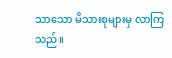သာသော မိသားစုများမှ လာကြသည်။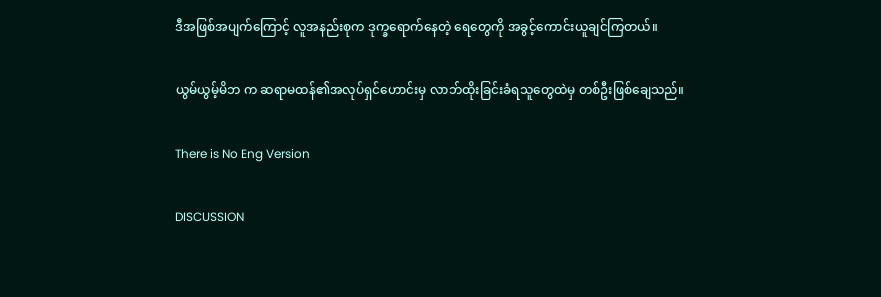ဒီအဖြစ်အပျက်ကြောင့် လူအနည်းစုက ဒုက္ခရောက်နေတဲ့ ရေတွေကို အခွင့်ကောင်းယူချင်ကြတယ်။

ယွမ်ယွမ့်မိဘ က ဆရာမထန်၏အလုပ်ရှင်ဟောင်းမှ လာဘ်ထိုးခြင်းခံရသူတွေထဲမှ တစ်ဦးဖြစ်ချေသည်။

There is No Eng Version

DISCUSSION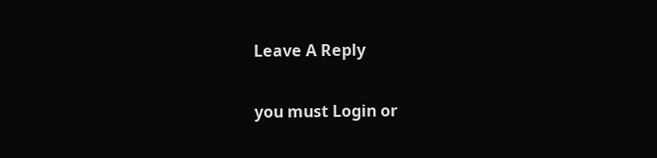Leave A Reply

you must Login or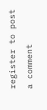register to post a comment